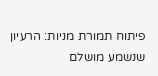פיתוח תמורת מניות: הרעיון שנשמע מושלם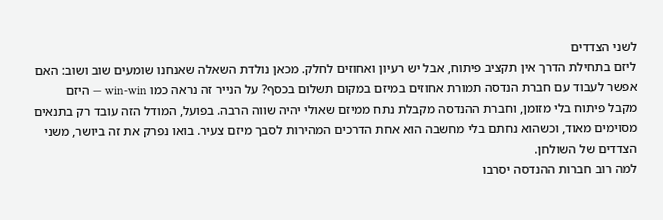לשני הצדדים
ליזם בתחילת הדרך אין תקציב פיתוח, אבל יש רעיון ואחוזים לחלק. מכאן נולדת השאלה שאנחנו שומעים שוב ושוב: האם אפשר לעבוד עם חברת הנדסה תמורת אחוזים במיזם במקום תשלום בכסף? על הנייר זה נראה כמו win-win — היזם מקבל פיתוח בלי מזומן, וחברת ההנדסה מקבלת נתח ממיזם שאולי יהיה שווה הרבה. בפועל, המודל הזה עובד רק בתנאים מסוימים מאוד, וכשהוא נחתם בלי מחשבה הוא אחת הדרכים המהירות לסבך מיזם צעיר. בואו נפרק את זה ביושר, משני הצדדים של השולחן.
למה רוב חברות ההנדסה יסרבו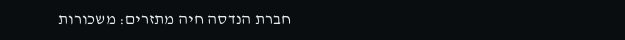חברת הנדסה חיה מתזרים: משכורות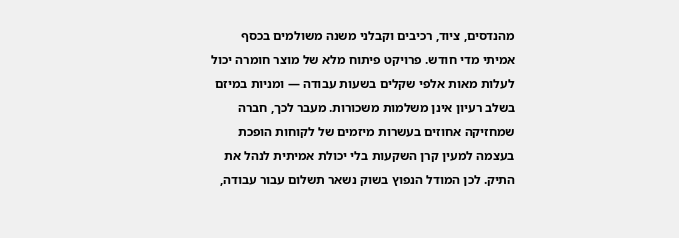מהנדסים, ציוד, רכיבים וקבלני משנה משולמים בכסף אמיתי מדי חודש. פרויקט פיתוח מלא של מוצר חומרה יכול לעלות מאות אלפי שקלים בשעות עבודה — ומניות במיזם בשלב רעיון אינן משלמות משכורות. מעבר לכך, חברה שמחזיקה אחוזים בעשרות מיזמים של לקוחות הופכת בעצמה למעין קרן השקעות בלי יכולת אמיתית לנהל את התיק. לכן המודל הנפוץ בשוק נשאר תשלום עבור עבודה,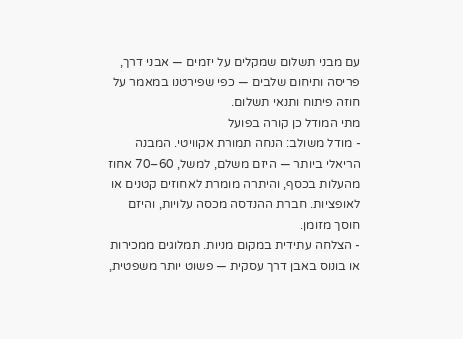עם מבני תשלום שמקלים על יזמים — אבני דרך, פריסה ותיחום שלבים — כפי שפירטנו במאמר על חוזה פיתוח ותנאי תשלום.
מתי המודל כן קורה בפועל
- מודל משולב: הנחה תמורת אקוויטי. המבנה הריאלי ביותר — היזם משלם, למשל, 60–70 אחוז מהעלות בכסף, והיתרה מומרת לאחוזים קטנים או לאופציות. חברת ההנדסה מכסה עלויות, והיזם חוסך מזומן.
- הצלחה עתידית במקום מניות. תמלוגים ממכירות או בונוס באבן דרך עסקית — פשוט יותר משפטית,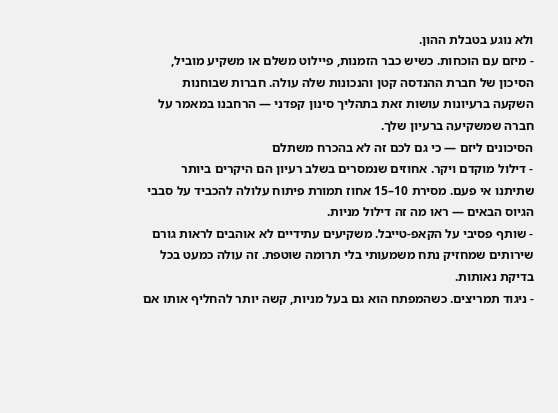ולא נוגע בטבלת ההון.
- מיזם עם הוכחות. כשיש כבר הזמנות, פיילוט משלם או משקיע מוביל, הסיכון של חברת ההנדסה קטן והנכונות שלה עולה. חברות שבוחנות השקעה ברעיונות עושות זאת בתהליך סינון קפדני — הרחבנו במאמר על חברה שמשקיעה ברעיון שלך.
הסיכונים ליזם — כי גם לכם זה לא בהכרח משתלם
- דילול מוקדם ויקר. אחוזים שנמסרים בשלב רעיון הם היקרים ביותר שתיתנו אי פעם. מסירת 10–15 אחוז תמורת פיתוח עלולה להכביד על סבבי הגיוס הבאים — ראו מה זה דילול מניות.
- שותף פסיבי על הקאפ-טייבל. משקיעים עתידיים לא אוהבים לראות גורם שירותים שמחזיק נתח משמעותי בלי תרומה שוטפת. זה עולה כמעט בכל בדיקת נאותות.
- ניגוד תמריצים. כשהמפתח הוא גם בעל מניות, קשה יותר להחליף אותו אם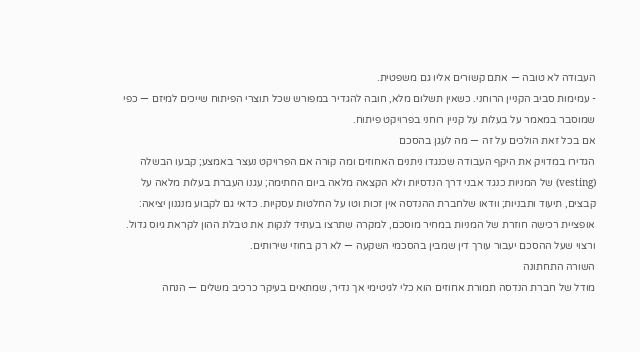העבודה לא טובה — אתם קשורים אליו גם משפטית.
- עמימות סביב הקניין הרוחני. כשאין תשלום מלא, חובה להגדיר במפורש שכל תוצרי הפיתוח שייכים למיזם — כפי שמוסבר במאמר על בעלות על קניין רוחני בפרויקט פיתוח.
אם בכל זאת הולכים על זה — מה לעגן בהסכם
הגדירו במדויק את היקף העבודה שכנגדו ניתנים האחוזים ומה קורה אם הפרויקט נעצר באמצע; קבעו הבשלה (vesting) של המניות כנגד אבני דרך הנדסיות ולא הקצאה מלאה ביום החתימה; עגנו העברת בעלות מלאה על קבצים, תיעוד ותבניות; וודאו שלחברת ההנדסה אין זכות וטו על החלטות עסקיות. כדאי גם לקבוע מנגנון יציאה: אופציית רכישה חוזרת של המניות במחיר מוסכם, למקרה שתרצו בעתיד לנקות את טבלת ההון לקראת גיוס גדול. ורצוי שעל ההסכם יעבור עורך דין שמבין בהסכמי השקעה — לא רק בחוזי שירותים.
השורה התחתונה
מודל של חברת הנדסה תמורת אחוזים הוא כלי לגיטימי אך נדיר, שמתאים בעיקר כרכיב משלים — הנחה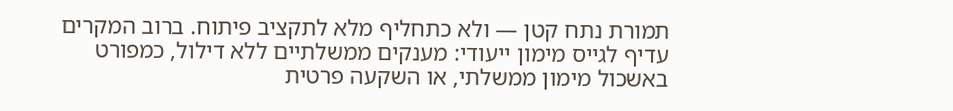תמורת נתח קטן — ולא כתחליף מלא לתקציב פיתוח. ברוב המקרים עדיף לגייס מימון ייעודי: מענקים ממשלתיים ללא דילול, כמפורט באשכול מימון ממשלתי, או השקעה פרטית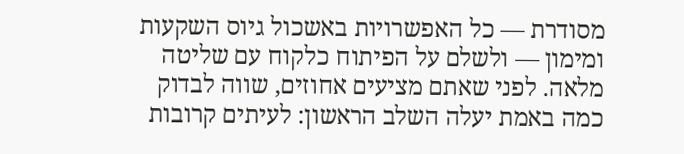מסודרת — כל האפשרויות באשכול גיוס השקעות ומימון — ולשלם על הפיתוח כלקוח עם שליטה מלאה. לפני שאתם מציעים אחוזים, שווה לבדוק כמה באמת יעלה השלב הראשון: לעיתים קרובות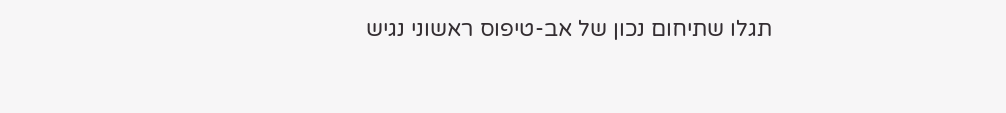תגלו שתיחום נכון של אב-טיפוס ראשוני נגיש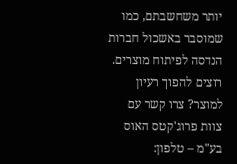יותר משחשבתם, כמו שמוסבר באשכול חברות הנדסה לפיתוח מוצרים.
רוצים להפוך רעיון למוצר? צרו קשר עם צוות פרוג'קטס האוס בע"מ – טלפון: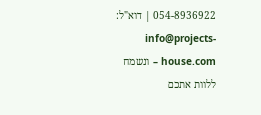054-8936922 | דוא"ל: info@projects-house.com – ונשמח ללוות אתכם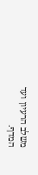משלב הרעיון ועד המדף.